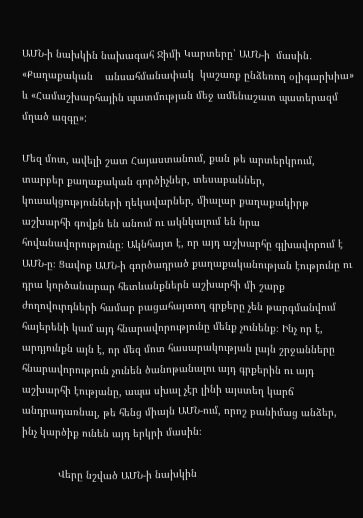ԱՄՆ-ի նախկին նախագահ Ջիմի Կարտերը՝ ԱՄՆ-ի  մասին․ «Քաղաքական    անսահմանափակ  կաշառք ընձեռող օլիգարխիա» և «Համաշխարհային պատմության մեջ ամենաշատ պատերազմ  մղած ազգը»:

Մեզ մոտ, ավելի շատ Հայաստանում, քան թե արտերկրում, տարբեր քաղաքական գործիչներ, տեսաբաններ, կուսակցությունների ղեկավարներ, միալար քաղաքակիրթ աշխարհի գովքն են անում ու ակնկալում են նրա հովանավորությունը։ Ակնհայտ է, որ այդ աշխարհը գլխավորում է ԱՄՆ-ը։ Ցավոք ԱՄՆ-ի գործադրած քաղաքականության էությունը ու դրա կործանարար հետևանքներն աշխարհի մի շարք ժողովուրդների համար բացահայտող գրքերը չեն թարգմանվում հայերենի կամ այդ հնարավորությունը մենք չունենք։ Ինչ որ է, արդյունքն այն է, որ մեզ մոտ հասարակության լայն շրջանները հնարավորություն չունեն ծանոթանալու այդ գրքերին ու այդ աշխարհի էությանը, ապա սխալ չէր լինի այստեղ կարճ անդրադառնալ, թե հենց միայն ԱՄՆ-ում, որոշ բանիմաց անձեր, ինչ կարծիք ունեն այդ երկրի մասին։

            Վերը նշված ԱՄՆ-ի նախկին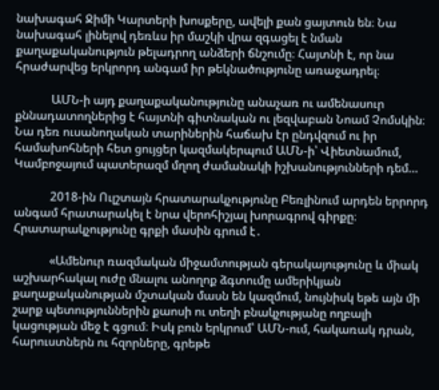նախագահ Ջիմի Կարտերի խոսքերը, ավելի քան ցայտուն են։ Նա նախագահ լինելով դեռևս իր մաշկի վրա զգացել է նման քաղաքականություն թելադրող անձերի ճնշումը։ Հայտնի է, որ նա հրաժարվեց երկրորդ անգամ իր թեկնածությունը առաջադրել։

            ԱՄՆ-ի այդ քաղաքականությունը անաչառ ու ամենասուր քննադատողներից է հայտնի գիտնական ու լեզվաբան Նոամ Չոմսկին։ Նա դեռ ուսանողական տարիներին հաճախ էր ընդվզում ու իր համախոհների հետ ցույցեր կազմակերպում ԱՄՆ-ի՝ Վիետնամում, Կամբոջայում պատերազմ մղող ժամանակի իշխանությունների դեմ…

            2018-ին Ուլշտայն հրատարակչությունը Բեռլինում արդեն երրորդ անգամ հրատարակել է նրա վերոհիշյալ խորագրով գիրքը։ Հրատարակչությունը գրքի մասին գրում է․

            «Ամենուր ռազմական միջամտության գերակայությունը և միակ աշխարհակալ ուժը մնալու անողոք ձգտումը ամերիկյան քաղաքականության մշտական մասն են կազմում, նույնիսկ եթե այն մի շարք պետություններին քաոսի ու տեղի բնակչությանը ողբալի կացության մեջ է գցում։ Իսկ բուն երկրում՝ ԱՄՆ-ում, հակառակ դրան, հարուստներն ու հզորները, գրեթե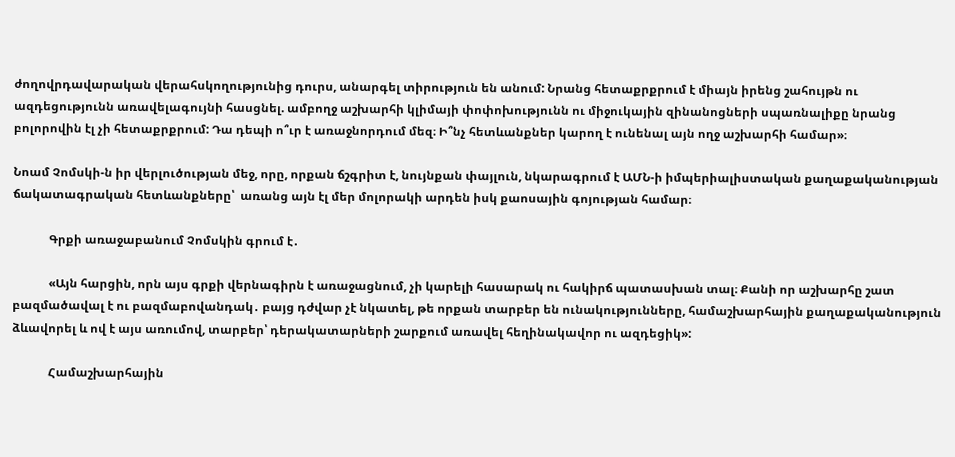ժողովրդավարական վերահսկողությունից դուրս, անարգել տիրություն են անում: Նրանց հետաքրքրում է միայն իրենց շահույթն ու ազդեցությունն առավելագույնի հասցնել. ամբողջ աշխարհի կլիմայի փոփոխությունն ու միջուկային զինանոցների սպառնալիքը նրանց բոլորովին էլ չի հետաքրքրում: Դա դեպի ո՞ւր է առաջնորդում մեզ։ Ի՞նչ հետևանքներ կարող է ունենալ այն ողջ աշխարհի համար»։

Նոամ Չոմսկի-ն իր վերլուծության մեջ, որը, որքան ճշգրիտ է, նույնքան փայլուն, նկարագրում է ԱՄՆ-ի իմպերիալիստական քաղաքականության ճակատագրական հետևանքները՝  առանց այն էլ մեր մոլորակի արդեն իսկ քաոսային գոյության համար։

            Գրքի առաջաբանում Չոմսկին գրում է․

            «Այն հարցին, որն այս գրքի վերնագիրն է առաջացնում, չի կարելի հասարակ ու հակիրճ պատասխան տալ։ Քանի որ աշխարհը շատ բազմածավալ է ու բազմաբովանդակ․ բայց դժվար չէ նկատել, թե որքան տարբեր են ունակությունները, համաշխարհային քաղաքականություն ձևավորել և ով է այս առումով, տարբեր՝ դերակատարների շարքում առավել հեղինակավոր ու ազդեցիկ»:

            Համաշխարհային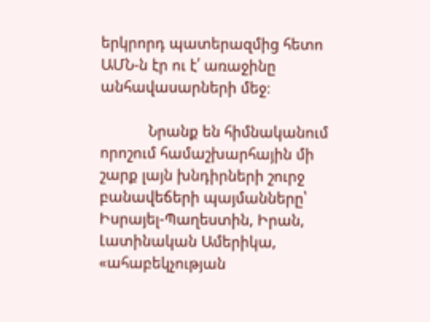երկրորդ պատերազմից հետո ԱՄՆ-ն էր ու է՛ առաջինը անհավասարների մեջ։

            Նրանք են հիմնականում որոշում համաշխարհային մի շարք լայն խնդիրների շուրջ բանավեճերի պայմանները՝ Իսրայել-Պաղեստին, Իրան, Լատինական Ամերիկա, «ահաբեկչության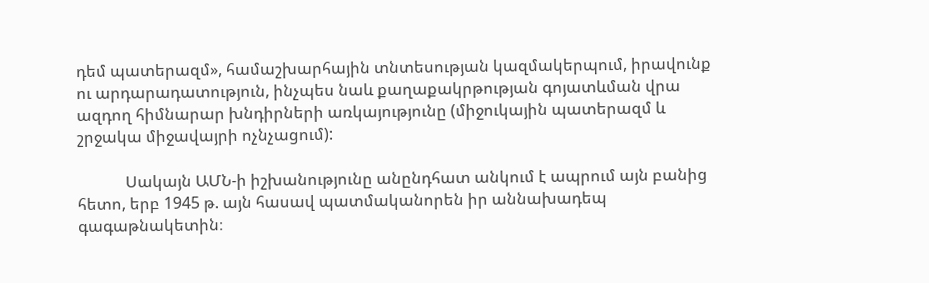դեմ պատերազմ», համաշխարհային տնտեսության կազմակերպում, իրավունք ու արդարադատություն, ինչպես նաև քաղաքակրթության գոյատևման վրա ազդող հիմնարար խնդիրների առկայությունը (միջուկային պատերազմ և շրջակա միջավայրի ոչնչացում):

            Սակայն ԱՄՆ-ի իշխանությունը անընդհատ անկում է ապրում այն բանից հետո, երբ 1945 թ. այն հասավ պատմականորեն իր աննախադեպ գագաթնակետին։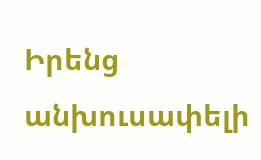Իրենց անխուսափելի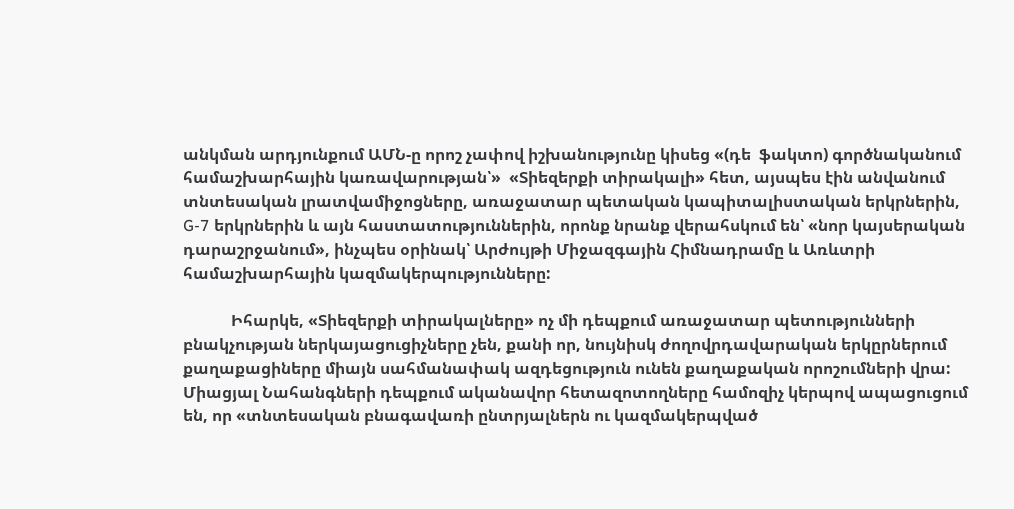անկման արդյունքում ԱՄՆ-ը որոշ չափով իշխանությունը կիսեց «(դե  ֆակտո) գործնականում համաշխարհային կառավարության՝»  «Տիեզերքի տիրակալի» հետ, այսպես էին անվանում տնտեսական լրատվամիջոցները, առաջատար պետական կապիտալիստական երկրներին, G-7 երկրներին և այն հաստատություններին, որոնք նրանք վերահսկում են՝ «նոր կայսերական դարաշրջանում», ինչպես օրինակ՝ Արժույթի Միջազգային Հիմնադրամը և Առևտրի համաշխարհային կազմակերպությունները:

            Իհարկե, «Տիեզերքի տիրակալները» ոչ մի դեպքում առաջատար պետությունների բնակչության ներկայացուցիչները չեն, քանի որ, նույնիսկ ժողովրդավարական երկըրներում քաղաքացիները միայն սահմանափակ ազդեցություն ունեն քաղաքական որոշումների վրա: Միացյալ Նահանգների դեպքում ականավոր հետազոտողները համոզիչ կերպով ապացուցում են, որ «տնտեսական բնագավառի ընտրյալներն ու կազմակերպված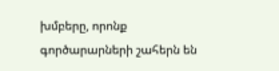խմբերը, որոնք գործարարների շահերն են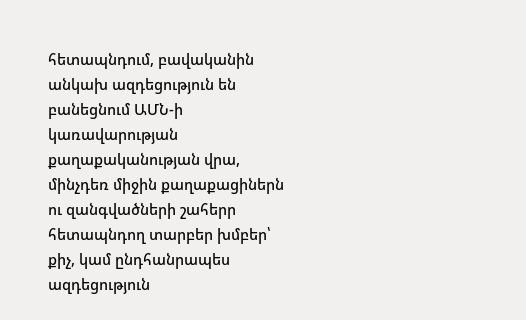հետապնդում, բավականին անկախ ազդեցություն են բանեցնում ԱՄՆ-ի կառավարության քաղաքականության վրա, մինչդեռ միջին քաղաքացիներն ու զանգվածների շահերր հետապնդող տարբեր խմբեր՝ քիչ, կամ ընդհանրապես ազդեցություն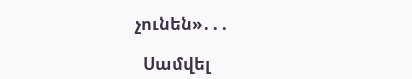չունեն»․․․

  Սամվել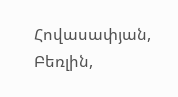Հովասափյան, Բեռլին,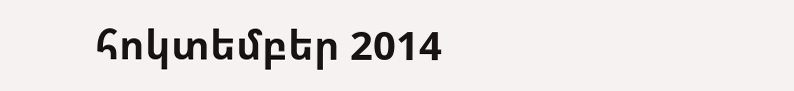հոկտեմբեր 2014